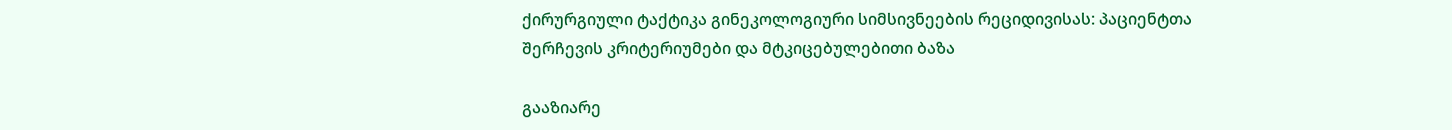ქირურგიული ტაქტიკა გინეკოლოგიური სიმსივნეების რეციდივისას: პაციენტთა შერჩევის კრიტერიუმები და მტკიცებულებითი ბაზა

გააზიარე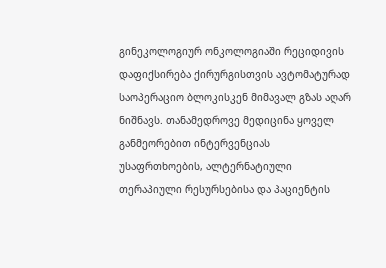გინეკოლოგიურ ონკოლოგიაში რეციდივის დაფიქსირება ქირურგისთვის ავტომატურად საოპერაციო ბლოკისკენ მიმავალ გზას აღარ ნიშნავს. თანამედროვე მედიცინა ყოველ განმეორებით ინტერვენციას უსაფრთხოების, ალტერნატიული თერაპიული რესურსებისა და პაციენტის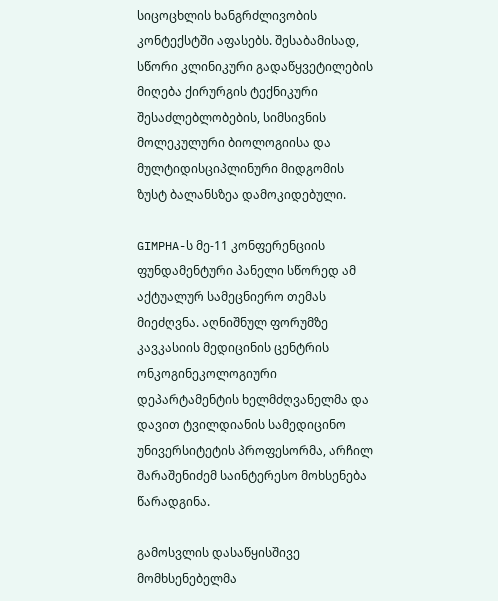სიცოცხლის ხანგრძლივობის კონტექსტში აფასებს. შესაბამისად, სწორი კლინიკური გადაწყვეტილების მიღება ქირურგის ტექნიკური შესაძლებლობების, სიმსივნის მოლეკულური ბიოლოგიისა და მულტიდისციპლინური მიდგომის ზუსტ ბალანსზეა დამოკიდებული.

GIMPHA-ს მე-11 კონფერენციის ფუნდამენტური პანელი სწორედ ამ აქტუალურ სამეცნიერო თემას მიეძღვნა. აღნიშნულ ფორუმზე კავკასიის მედიცინის ცენტრის ონკოგინეკოლოგიური დეპარტამენტის ხელმძღვანელმა და დავით ტვილდიანის სამედიცინო უნივერსიტეტის პროფესორმა, არჩილ შარაშენიძემ საინტერესო მოხსენება წარადგინა.

გამოსვლის დასაწყისშივე მომხსენებელმა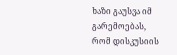ხაზი გაუსვა იმ გარემოებას, რომ დისკუსიის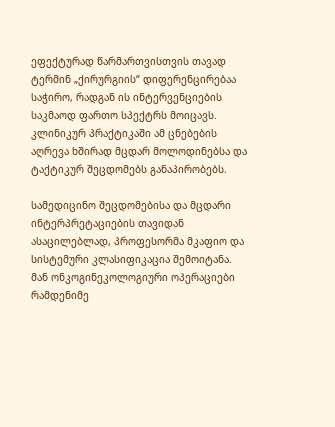ეფექტურად წარმართვისთვის თავად ტერმინ „ქირურგიის“ დიფერენცირებაა საჭირო, რადგან ის ინტერვენციების საკმაოდ ფართო სპექტრს მოიცავს. კლინიკურ პრაქტიკაში ამ ცნებების აღრევა ხშირად მცდარ მოლოდინებსა და ტაქტიკურ შეცდომებს განაპირობებს.

სამედიცინო შეცდომებისა და მცდარი ინტერპრეტაციების თავიდან ასაცილებლად, პროფესორმა მკაფიო და სისტემური კლასიფიკაცია შემოიტანა. მან ონკოგინეკოლოგიური ოპერაციები რამდენიმე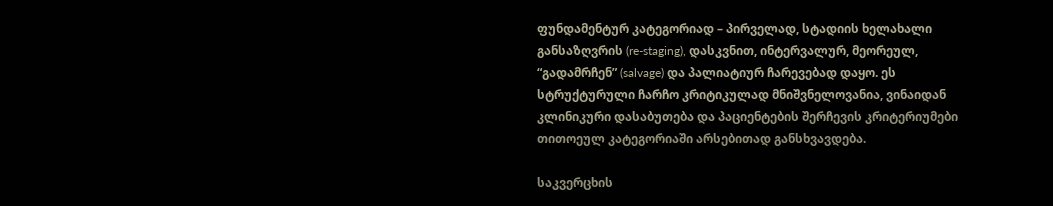ფუნდამენტურ კატეგორიად – პირველად, სტადიის ხელახალი განსაზღვრის (re-staging), დასკვნით, ინტერვალურ, მეორეულ, “გადამრჩენ” (salvage) და პალიატიურ ჩარევებად დაყო. ეს სტრუქტურული ჩარჩო კრიტიკულად მნიშვნელოვანია, ვინაიდან კლინიკური დასაბუთება და პაციენტების შერჩევის კრიტერიუმები თითოეულ კატეგორიაში არსებითად განსხვავდება.

საკვერცხის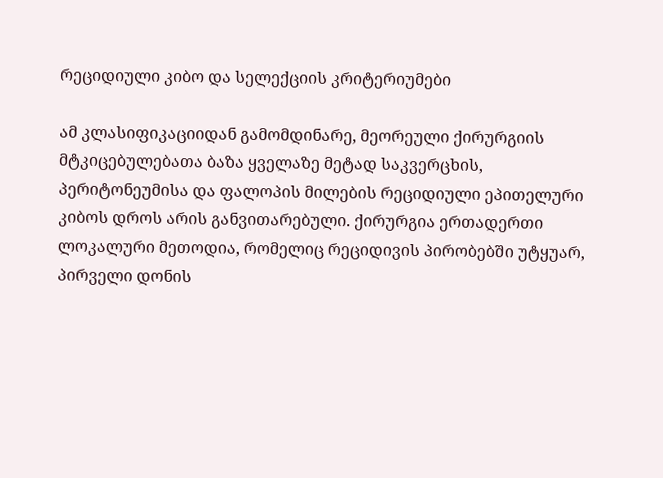რეციდიული კიბო და სელექციის კრიტერიუმები

ამ კლასიფიკაციიდან გამომდინარე, მეორეული ქირურგიის მტკიცებულებათა ბაზა ყველაზე მეტად საკვერცხის, პერიტონეუმისა და ფალოპის მილების რეციდიული ეპითელური კიბოს დროს არის განვითარებული. ქირურგია ერთადერთი ლოკალური მეთოდია, რომელიც რეციდივის პირობებში უტყუარ, პირველი დონის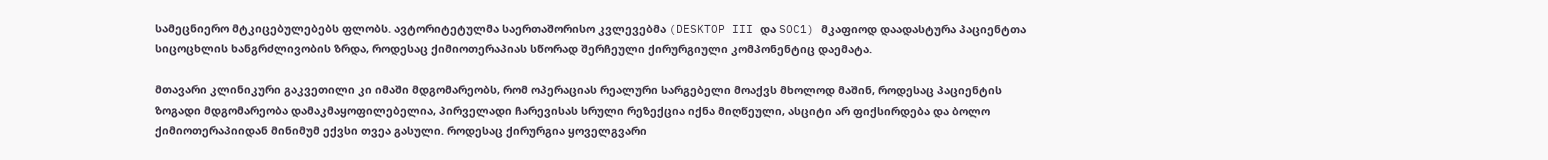სამეცნიერო მტკიცებულებებს ფლობს. ავტორიტეტულმა საერთაშორისო კვლევებმა (DESKTOP III და SOC1) მკაფიოდ დაადასტურა პაციენტთა სიცოცხლის ხანგრძლივობის ზრდა, როდესაც ქიმიოთერაპიას სწორად შერჩეული ქირურგიული კომპონენტიც დაემატა.

მთავარი კლინიკური გაკვეთილი კი იმაში მდგომარეობს, რომ ოპერაციას რეალური სარგებელი მოაქვს მხოლოდ მაშინ, როდესაც პაციენტის ზოგადი მდგომარეობა დამაკმაყოფილებელია, პირველადი ჩარევისას სრული რეზექცია იქნა მიღწეული, ასციტი არ ფიქსირდება და ბოლო ქიმიოთერაპიიდან მინიმუმ ექვსი თვეა გასული. როდესაც ქირურგია ყოველგვარი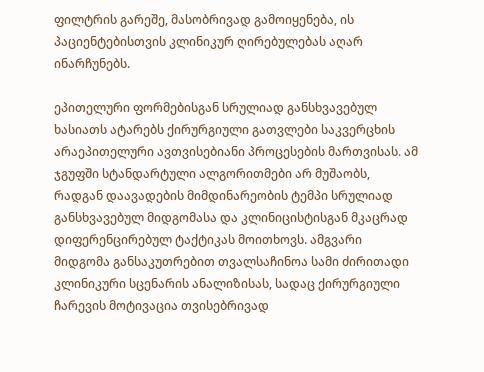ფილტრის გარეშე, მასობრივად გამოიყენება, ის პაციენტებისთვის კლინიკურ ღირებულებას აღარ ინარჩუნებს.

ეპითელური ფორმებისგან სრულიად განსხვავებულ ხასიათს ატარებს ქირურგიული გათვლები საკვერცხის არაეპითელური ავთვისებიანი პროცესების მართვისას. ამ ჯგუფში სტანდარტული ალგორითმები არ მუშაობს, რადგან დაავადების მიმდინარეობის ტემპი სრულიად განსხვავებულ მიდგომასა და კლინიცისტისგან მკაცრად დიფერენცირებულ ტაქტიკას მოითხოვს. ამგვარი მიდგომა განსაკუთრებით თვალსაჩინოა სამი ძირითადი კლინიკური სცენარის ანალიზისას, სადაც ქირურგიული ჩარევის მოტივაცია თვისებრივად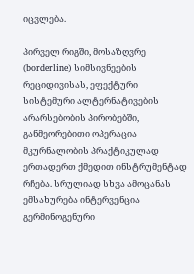იცვლება.

პირველ რიგში, მოსაზღვრე (borderline) სიმსივნეების რეციდივისას, ეფექტური სისტემური ალტერნატივების არარსებობის პირობებში, განმეორებითი ოპერაცია მკურნალობის პრაქტიკულად ერთადერთ ქმედით ინსტრუმენტად რჩება. სრულიად სხვა ამოცანას ემსახურება ინტერვენცია გერმინოგენური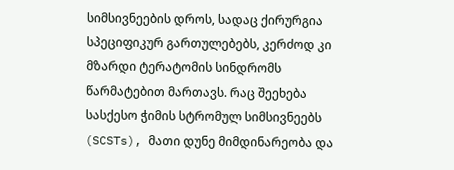სიმსივნეების დროს, სადაც ქირურგია სპეციფიკურ გართულებებს, კერძოდ კი მზარდი ტერატომის სინდრომს წარმატებით მართავს. რაც შეეხება სასქესო ჭიმის სტრომულ სიმსივნეებს (SCSTs), მათი დუნე მიმდინარეობა და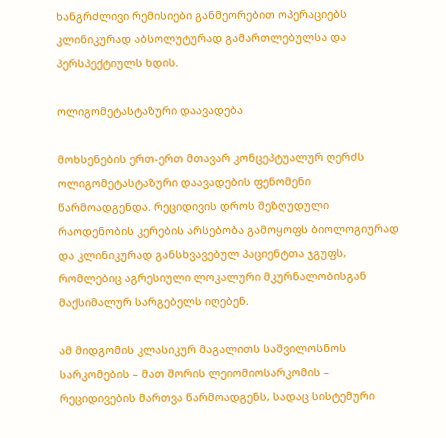ხანგრძლივი რემისიები განმეორებით ოპერაციებს კლინიკურად აბსოლუტურად გამართლებულსა და პერსპექტიულს ხდის.

ოლიგომეტასტაზური დაავადება

მოხსენების ერთ-ერთ მთავარ კონცეპტუალურ ღერძს ოლიგომეტასტაზური დაავადების ფენომენი წარმოადგენდა. რეციდივის დროს შეზღუდული რაოდენობის კერების არსებობა გამოყოფს ბიოლოგიურად და კლინიკურად განსხვავებულ პაციენტთა ჯგუფს, რომლებიც აგრესიული ლოკალური მკურნალობისგან მაქსიმალურ სარგებელს იღებენ.

ამ მიდგომის კლასიკურ მაგალითს საშვილოსნოს სარკომების – მათ შორის ლეიომიოსარკომის – რეციდივების მართვა წარმოადგენს, სადაც სისტემური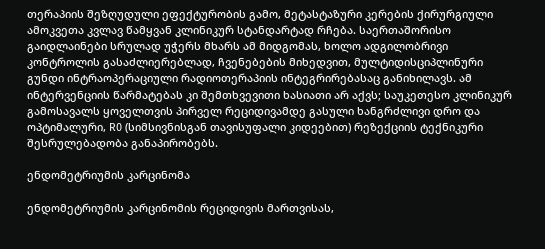თერაპიის შეზღუდული ეფექტურობის გამო, მეტასტაზური კერების ქირურგიული ამოკვეთა კვლავ წამყვან კლინიკურ სტანდარტად რჩება. საერთაშორისო გაიდლაინები სრულად უჭერს მხარს ამ მიდგომას, ხოლო ადგილობრივი კონტროლის გასაძლიერებლად, ჩვენებების მიხედვით, მულტიდისციპლინური გუნდი ინტრაოპერაციული რადიოთერაპიის ინტეგრირებასაც განიხილავს. ამ ინტერვენციის წარმატებას კი შემთხვევითი ხასიათი არ აქვს; საუკეთესო კლინიკურ გამოსავალს ყოველთვის პირველ რეციდივამდე გასული ხანგრძლივი დრო და ოპტიმალური, R0 (სიმსივნისგან თავისუფალი კიდეებით) რეზექციის ტექნიკური შესრულებადობა განაპირობებს.

ენდომეტრიუმის კარცინომა

ენდომეტრიუმის კარცინომის რეციდივის მართვისას,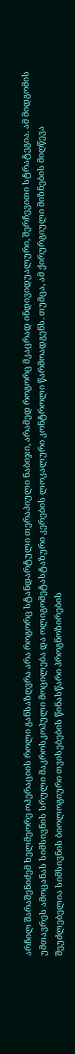არჩილ შარაშენიძემ ხელმეორე ოპერაციის როლი განსაზღვრა არა როგორც სტანდარტული თერაპიული ნაბიჯი, არამედ როგორც მკაცრად ინდივიდუალური, შერჩევითი სტრატეგია. ამ მიდგომის უმთავრეს ამოცანას სიმსივნის სრული მაკროსკოპული მოცილება და ოლიგომეტასტაზური კერების ლოკალური კონტროლი წარმოადგენს. თუმცა, ამ ქირურგიული მიზნების მიღწევა შეუძლებელია სიმსივნის ბიოლოგიური თვისებების წინასწარი პროგნოზირების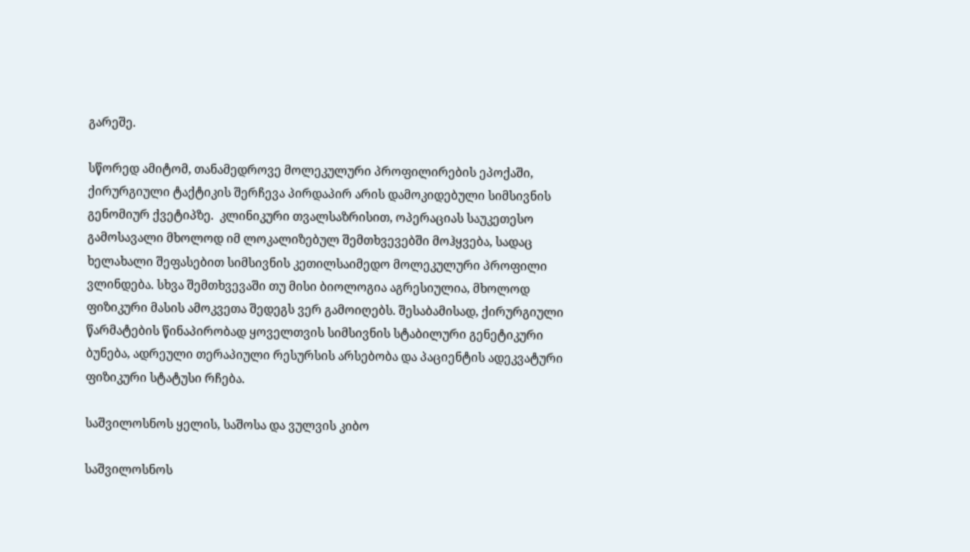გარეშე.

სწორედ ამიტომ, თანამედროვე მოლეკულური პროფილირების ეპოქაში, ქირურგიული ტაქტიკის შერჩევა პირდაპირ არის დამოკიდებული სიმსივნის გენომიურ ქვეტიპზე.  კლინიკური თვალსაზრისით, ოპერაციას საუკეთესო გამოსავალი მხოლოდ იმ ლოკალიზებულ შემთხვევებში მოჰყვება, სადაც ხელახალი შეფასებით სიმსივნის კეთილსაიმედო მოლეკულური პროფილი ვლინდება. სხვა შემთხვევაში თუ მისი ბიოლოგია აგრესიულია, მხოლოდ ფიზიკური მასის ამოკვეთა შედეგს ვერ გამოიღებს. შესაბამისად, ქირურგიული წარმატების წინაპირობად ყოველთვის სიმსივნის სტაბილური გენეტიკური ბუნება, ადრეული თერაპიული რესურსის არსებობა და პაციენტის ადეკვატური ფიზიკური სტატუსი რჩება.

საშვილოსნოს ყელის, საშოსა და ვულვის კიბო

საშვილოსნოს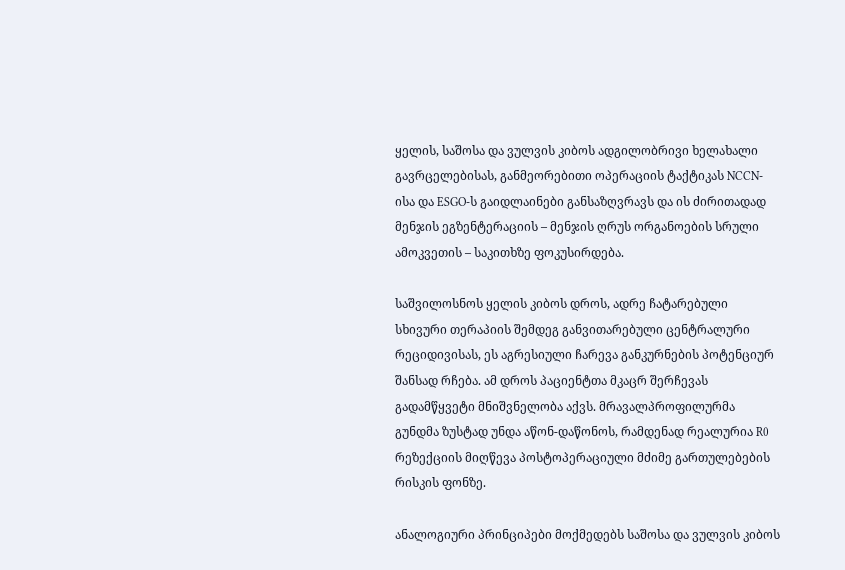ყელის, საშოსა და ვულვის კიბოს ადგილობრივი ხელახალი გავრცელებისას, განმეორებითი ოპერაციის ტაქტიკას NCCN-ისა და ESGO-ს გაიდლაინები განსაზღვრავს და ის ძირითადად მენჯის ეგზენტერაციის – მენჯის ღრუს ორგანოების სრული ამოკვეთის – საკითხზე ფოკუსირდება.

საშვილოსნოს ყელის კიბოს დროს, ადრე ჩატარებული სხივური თერაპიის შემდეგ განვითარებული ცენტრალური რეციდივისას, ეს აგრესიული ჩარევა განკურნების პოტენციურ შანსად რჩება. ამ დროს პაციენტთა მკაცრ შერჩევას გადამწყვეტი მნიშვნელობა აქვს. მრავალპროფილურმა გუნდმა ზუსტად უნდა აწონ-დაწონოს, რამდენად რეალურია R0 რეზექციის მიღწევა პოსტოპერაციული მძიმე გართულებების რისკის ფონზე.

ანალოგიური პრინციპები მოქმედებს საშოსა და ვულვის კიბოს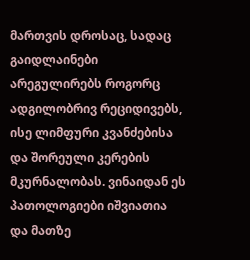მართვის დროსაც, სადაც გაიდლაინები არეგულირებს როგორც ადგილობრივ რეციდივებს, ისე ლიმფური კვანძებისა და შორეული კერების მკურნალობას. ვინაიდან ეს პათოლოგიები იშვიათია და მათზე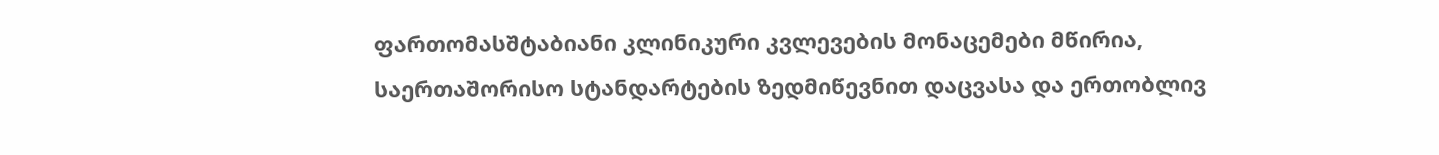ფართომასშტაბიანი კლინიკური კვლევების მონაცემები მწირია, საერთაშორისო სტანდარტების ზედმიწევნით დაცვასა და ერთობლივ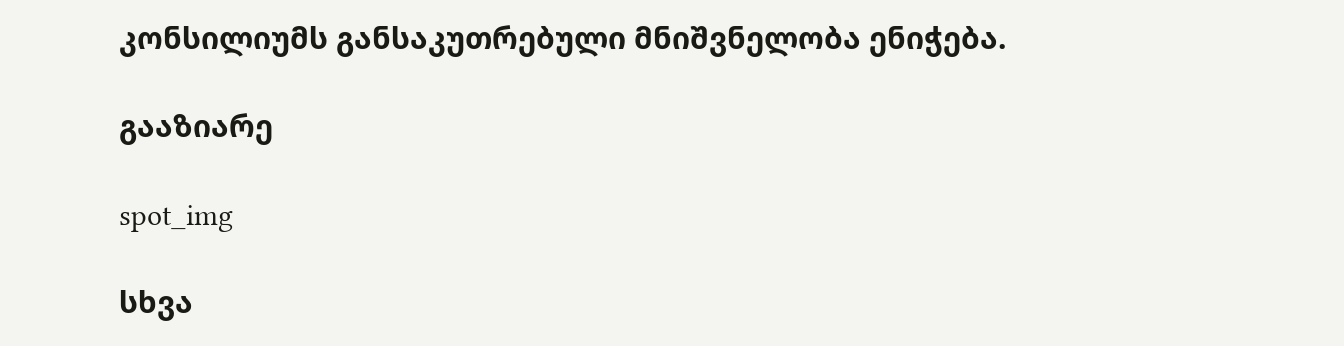კონსილიუმს განსაკუთრებული მნიშვნელობა ენიჭება.

გააზიარე

spot_img

სხვა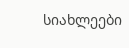სიახლეები